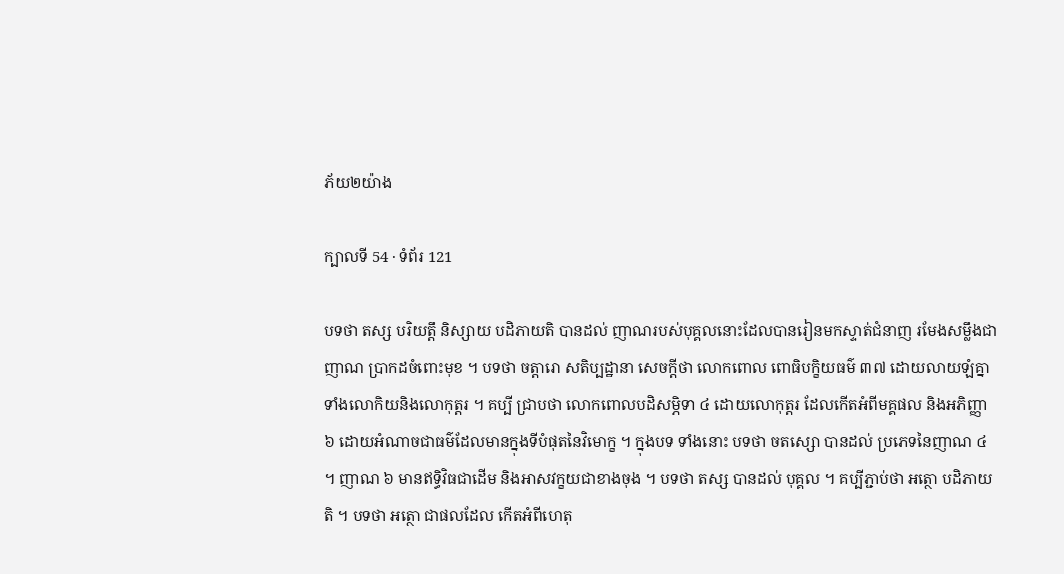ភ័យ២យ៉ាង

ក្បាលទី 54 · ទំព័រ 121

បទថា តស្ស បរិយត្តឹ និស្សាយ បដិភាយតិ បានដល់ ញាណរបស់បុគ្គលនោះដែលបានរៀនមកស្ទាត់ជំនាញ រមែងសម្លឹងជាញាណ ប្រាកដចំពោះមុខ ។ បទថា ចត្តារោ សតិប្បដ្ឋានា សេចក្តីថា លោកពោល ពោធិបក្ខិយធម៌ ៣៧ ដោយលាយឡំគ្នា ទាំងលោកិយនិងលោកុត្តរ ។ គប្បី ជ្រាបថា លោកពោលបដិសម្ភិទា ៤ ដោយលោកុត្តរ ដែលកើតអំពីមគ្គផល និងអភិញ្ញា ៦ ដោយអំណាចជាធម៌ដែលមានក្នុងទីបំផុតនៃវិមោក្ខ ។ ក្នុងបទ ទាំងនោះ បទថា ចតស្សោ បានដល់ ប្រភេទនៃញាណ ៤ ។ ញាណ ៦ មានឥទ្ធិវិធជាដើម និងអាសវក្ខយជាខាងចុង ។ បទថា តស្ស បានដល់ បុគ្គល ។ គប្បីភ្ជាប់ថា អត្ថោ បដិភាយតិ ។ បទថា អត្ថោ ជាផលដែល កើតអំពីហេតុ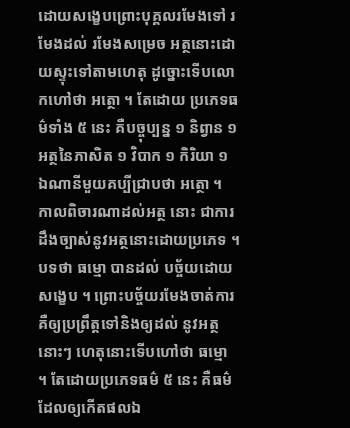ដោយសង្ខេបព្រោះបុគ្គលរមែងទៅ រមែងដល់ រមែងសម្រេច អត្ថនោះដោយស្ទុះទៅតាមហេតុ ដូច្នោះទើបលោកហៅថា អត្ថោ ។ តែដោយ ប្រភេទធម៌ទាំង ៥ នេះ គឺបច្ចុប្បន្ន ១ និព្វាន ១ អត្ថនៃភាសិត ១ វិបាក ១ កិរិយា ១ ឯណានីមួយគប្បីជ្រាបថា អត្ថោ ។ កាលពិចារណាដល់អត្ថ នោះ ជាការដឹងច្បាស់នូវអត្ថនោះដោយប្រភេទ ។ បទថា ធម្មោ បានដល់ បច្ច័យដោយសង្ខេប ។ ព្រោះបច្ច័យរមែងចាត់ការ គឺឲ្យប្រព្រឹត្តទៅនិងឲ្យដល់ នូវអត្ថនោះៗ ហេតុនោះទើបហៅថា ធម្មោ ។ តែដោយប្រភេទធម៌ ៥ នេះ គឺធម៌ដែលឲ្យកើតផលឯ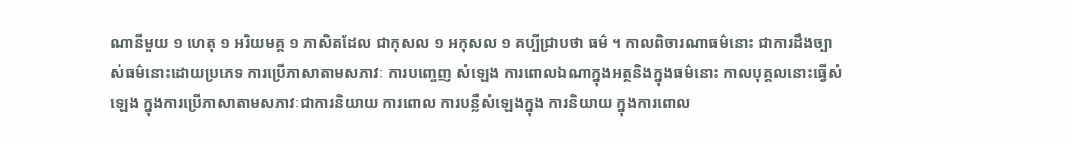ណានីមួយ ១ ហេតុ ១ អរិយមគ្គ ១ ភាសិតដែល ជាកុសល ១ អកុសល ១ គប្បីជ្រាបថា ធម៌ ។ កាលពិចារណាធម៌នោះ ជាការដឹងច្បាស់ធម៌នោះដោយប្រភេទ ការប្រើភាសាតាមសភាវៈ ការបញេ្ចញ សំឡេង ការពោលឯណាក្នុងអត្ថនិងក្នុងធម៌នោះ កាលបុគ្គលនោះធ្វើសំឡេង ក្នុងការប្រើភាសាតាមសភាវៈជាការនិយាយ ការពោល ការបន្លឺសំឡេងក្នុង ការនិយាយ ក្នុងការពោល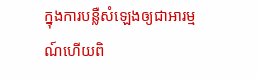ក្នុងការបន្លឺសំឡេងឲ្យជាអារម្មណ៍ហើយពិ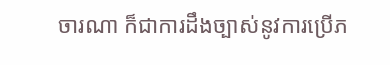ចារណា ក៏ជាការដឹងច្បាស់នូវការប្រើភ